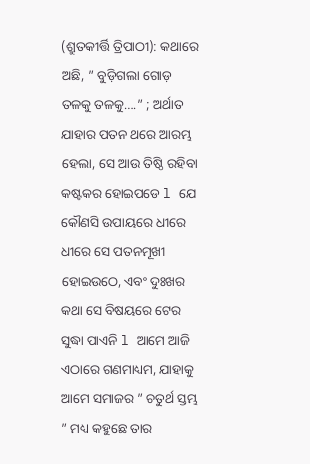(ଶ୍ରୁତକୀର୍ତ୍ତି ତ୍ରିପାଠୀ): କଥାରେ ଅଛି, ” ବୁଡ଼ିଗଲା ଗୋଡ଼ ତଳକୁ ତଳକୁ….” ; ଅର୍ଥାତ ଯାହାର ପତନ ଥରେ ଆରମ୍ଭ ହେଲା, ସେ ଆଉ ତିଷ୍ଠି ରହିବା କଷ୍ଟକର ହୋଇପଡେ l ଯେ କୌଣସି ଉପାୟରେ ଧୀରେ ଧୀରେ ସେ ପତନମୂଖୀ ହୋଇଉଠେ, ଏବଂ ଦୁଃଖର କଥା ସେ ବିଷୟରେ ଟେର ସୁଦ୍ଧା ପାଏନି l ଆମେ ଆଜି ଏଠାରେ ଗଣମାଧ୍ୟମ, ଯାହାକୁ ଆମେ ସମାଜର ” ଚତୁର୍ଥ ସ୍ତମ୍ଭ ” ମଧ୍ୟ କହୁଛେ ତାର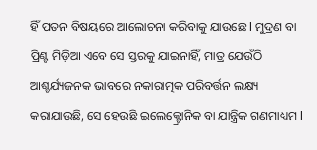ହିଁ ପତନ ବିଷୟରେ ଆଲୋଚନା କରିବାକୁ ଯାଉଛେ l ମୁଦ୍ରଣ ବା ପ୍ରିଣ୍ଟ ମିଡ଼ିଆ ଏବେ ସେ ସ୍ତରକୁ ଯାଇନାହିଁ, ମାତ୍ର ଯେଉଁଠି ଆଶ୍ଚର୍ଯ୍ୟଜନକ ଭାବରେ ନକାରାତ୍ମକ ପରିବର୍ତ୍ତନ ଲକ୍ଷ୍ୟ କରାଯାଉଛି, ସେ ହେଉଛି ଇଲେକ୍ଟ୍ରୋନିକ ବା ଯାନ୍ତ୍ରିକ ଗଣମାଧ୍ୟମ l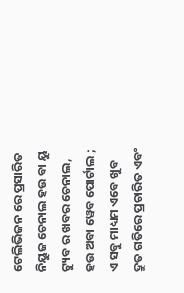ଟେଲିଭିଜନ ରେ ପ୍ରସାରିତ ନିୟୁଜ ଚେନାଲ ହଉ ବା ୟୁ ଟ୍ୟୁବ ର ଖବର ଚେନାଲ, ହଉ ଅବା ୱେବ ପୋର୍ଟାଲ ; ଏ ସବୁ ମାଧ୍ୟମ ଏବେ ଖୁବ ଦ୍ରୁତ ଗତିରେ ପ୍ରଚାରିତ ଏବଂ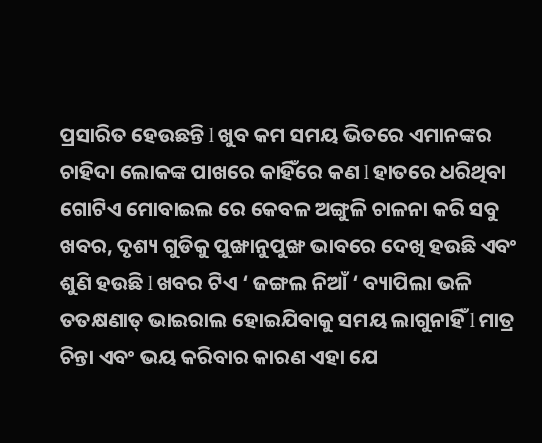ପ୍ରସାରିତ ହେଉଛନ୍ତି l ଖୁବ କମ ସମୟ ଭିତରେ ଏମାନଙ୍କର ଚାହିଦା ଲୋକଙ୍କ ପାଖରେ କାହିଁରେ କଣ l ହାତରେ ଧରିଥିବା ଗୋଟିଏ ମୋବାଇଲ ରେ କେବଳ ଅଙ୍ଗୁଳି ଚାଳନା କରି ସବୁ ଖବର, ଦୃଶ୍ୟ ଗୁଡିକୁ ପୁଙ୍ଖାନୁପୁଙ୍ଖ ଭାବରେ ଦେଖି ହଉଛି ଏବଂ ଶୁଣି ହଉଛି l ଖବର ଟିଏ ‘ ଜଙ୍ଗଲ ନିଆଁ ‘ ବ୍ୟାପିଲା ଭଳି ତତକ୍ଷଣାତ୍ ଭାଇରାଲ ହୋଇଯିବାକୁ ସମୟ ଲାଗୁନାହିଁ l ମାତ୍ର ଚିନ୍ତା ଏବଂ ଭୟ କରିବାର କାରଣ ଏହା ଯେ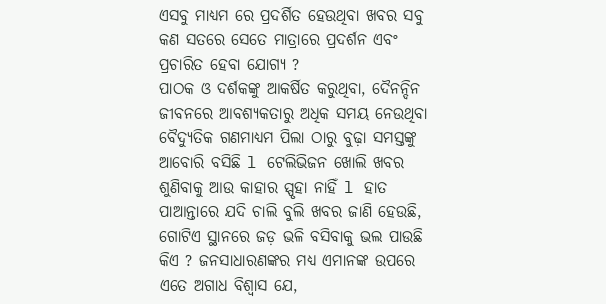ଏସବୁ ମାଧ୍ୟମ ରେ ପ୍ରଦର୍ଶିତ ହେଉଥିବା ଖବର ସବୁ କଣ ସତରେ ସେତେ ମାତ୍ରାରେ ପ୍ରଦର୍ଶନ ଏବଂ ପ୍ରଚାରିତ ହେବା ଯୋଗ୍ୟ ?
ପାଠକ ଓ ଦର୍ଶକଙ୍କୁ ଆକର୍ଷିତ କରୁଥିବା, ଦୈନନ୍ଦିନ ଜୀବନରେ ଆବଶ୍ୟକତାରୁ ଅଧିକ ସମୟ ନେଉଥିବା ବୈଦ୍ୟୁତିକ ଗଣମାଧ୍ୟମ ପିଲା ଠାରୁ ବୁଢ଼ା ସମସ୍ତଙ୍କୁ ଆବୋରି ବସିଛି l ଟେଲିଭିଜନ ଖୋଲି ଖବର ଶୁଣିବାକୁ ଆଉ କାହାର ସ୍ପୃହା ନାହିଁ l ହାତ ପାଆନ୍ତାରେ ଯଦି ଚାଲି ବୁଲି ଖବର ଜାଣି ହେଉଛି, ଗୋଟିଏ ସ୍ଥାନରେ ଜଡ଼ ଭଳି ବସିବାକୁ ଭଲ ପାଉଛି କିଏ ? ଜନସାଧାରଣଙ୍କର ମଧ୍ୟ ଏମାନଙ୍କ ଉପରେ ଏତେ ଅଗାଧ ବିଶ୍ୱାସ ଯେ,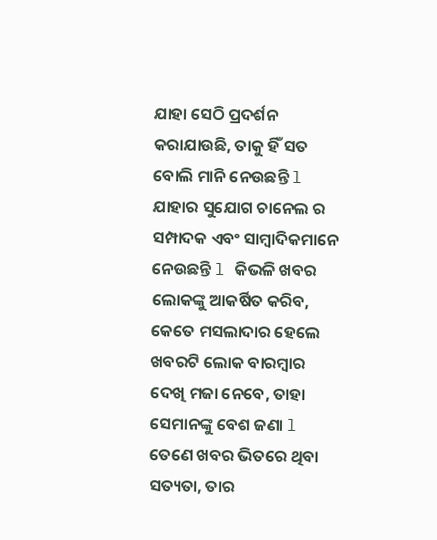ଯାହା ସେଠି ପ୍ରଦର୍ଶନ କରାଯାଉଛି, ତାକୁ ହିଁ ସତ ବୋଲି ମାନି ନେଉଛନ୍ତି l ଯାହାର ସୁଯୋଗ ଚାନେଲ ର ସମ୍ପାଦକ ଏବଂ ସାମ୍ବାଦିକମାନେ ନେଉଛନ୍ତି l କିଭଳି ଖବର ଲୋକଙ୍କୁ ଆକର୍ଷିତ କରିବ, କେତେ ମସଲାଦାର ହେଲେ ଖବରଟି ଲୋକ ବାରମ୍ବାର ଦେଖି ମଜା ନେବେ, ତାହା ସେମାନଙ୍କୁ ବେଶ ଜଣା l ତେଣେ ଖବର ଭିତରେ ଥିବା ସତ୍ୟତା, ତାର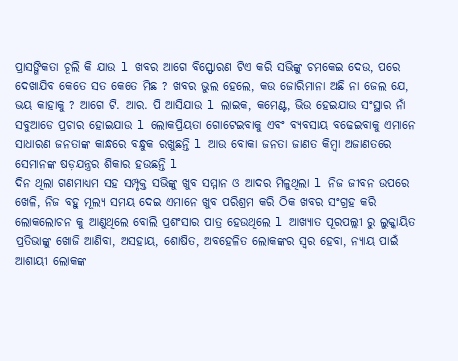ପ୍ରାସଙ୍ଗିକତା ଚୂଲି କି ଯାଉ l ଖବର ଆଗେ ବିସ୍ଫୋରଣ ଟିଏ କରି ସଭିଙ୍କୁ ଚମକେଇ ଦେଉ, ପରେ ଦେଖାଯିବ କେତେ ସତ କେତେ ମିଛ ? ଖବର ଭୁଲ ହେଲେ, କଉ ଜୋରିମାନା ଅଛି ନା ଜେଲ ଯେ, ଭୟ କାହାକୁ ? ଆଗେ ଟି. ଆର. ପି ଆସିଯାଉ l ଲାଇକ, କମେଣ୍ଟ, ଭିଉ ହେଇଯାଉ ସଂସ୍ଥାର ନାଁ ସବୁଆଡେ ପ୍ରଚାର ହୋଇଯାଉ l ଲୋକପ୍ରିୟତା ଗୋଟେଇବାକୁ ଏବଂ ବ୍ୟବସାୟ ବଢେଇବାକୁ ଏମାନେ ସାଧାରଣ ଜନତାଙ୍କ କାନ୍ଧରେ ବନ୍ଧୁକ ରଖୁଛନ୍ତି l ଆଉ ବୋକା ଜନତା ଜାଣତ କିମ୍ବା ଅଜାଣତରେ ସେମାନଙ୍କ ଷଡ଼ଯନ୍ତ୍ରର ଶିକାର ହଉଛନ୍ତି l
ଦିନ ଥିଲା ଗଣମାଧ୍ୟମ ସହ ସମ୍ପୃକ୍ତ ସଭିଙ୍କୁ ଖୁବ ସମ୍ମାନ ଓ ଆଦର ମିଳୁଥିଲା l ନିଜ ଜୀବନ ଉପରେ ଖେଳି, ନିଜ ବହୁ ମୂଲ୍ୟ ସମୟ ଦେଇ ଏମାନେ ଖୁବ ପରିଶ୍ରମ କରି ଠିକ ଖବର ସଂଗ୍ରହ କରି ଲୋକଲୋଚନ କୁ ଆଣୁଥିଲେ ବୋଲି ପ୍ରଶଂସାର ପାତ୍ର ହେଉଥିଲେ l ଆଖ୍ୟାତ ପୂରପଲ୍ଲୀ ରୁ ଲୁକ୍କାୟିତ ପ୍ରତିଭାଙ୍କୁ ଖୋଜି ଆଣିବା, ଅସହାୟ, ଶୋଷିତ, ଅବହେଳିତ ଲୋକଙ୍କର ସ୍ୱର ହେବା, ନ୍ୟାୟ ପାଇଁ ଆଶାୟୀ ଲୋକଙ୍କ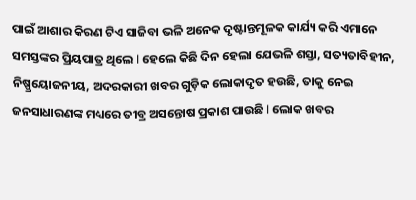ପାଇଁ ଆଶାର କିରଣ ଟିଏ ସାଜିବା ଭଳି ଅନେକ ଦୃଷ୍ଟାନ୍ତମୂଳକ କାର୍ଯ୍ୟ କରି ଏମାନେ ସମସ୍ତଙ୍କର ପ୍ରିୟପାତ୍ର ଥିଲେ l ହେଲେ କିଛି ଦିନ ହେଲା ଯେଭଳି ଶସ୍ତା, ସତ୍ୟତାବିହୀନ, ନିଷ୍ପ୍ରୟୋଜନୀୟ, ଅଦରକାରୀ ଖବର ଗୁଡ଼ିକ ଲୋକାଦୃତ ହଉଛି, ତାକୁ ନେଇ ଜନସାଧାରଣଙ୍କ ମଧ୍ୟରେ ତୀବ୍ର ଅସନ୍ତୋଷ ପ୍ରକାଶ ପାଉଛି l ଲୋକ ଖବର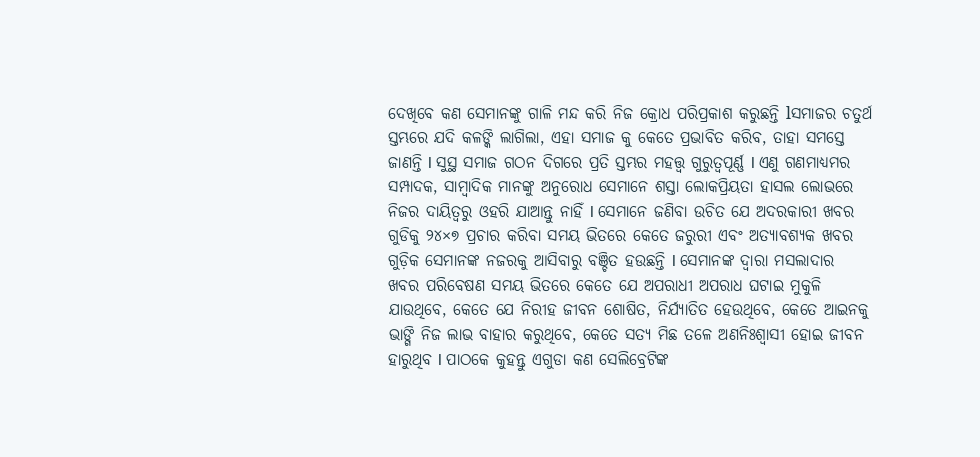ଦେଖିବେ କଣ ସେମାନଙ୍କୁ ଗାଳି ମନ୍ଦ କରି ନିଜ କ୍ରୋଧ ପରିପ୍ରକାଶ କରୁଛନ୍ତି lସମାଜର ଚତୁର୍ଥ ସ୍ତମ୍ଭରେ ଯଦି କଳଙ୍କି ଲାଗିଲା, ଏହା ସମାଜ କୁ କେତେ ପ୍ରଭାବିତ କରିବ, ତାହା ସମସ୍ତେ ଜାଣନ୍ତି l ସୁସ୍ଥ ସମାଜ ଗଠନ ଦିଗରେ ପ୍ରତି ସ୍ତମ୍ଭର ମହତ୍ତ୍ୱ ଗୁରୁତ୍ୱପୂର୍ଣ୍ଣ l ଏଣୁ ଗଣମାଧ୍ୟମର ସମ୍ପାଦକ, ସାମ୍ବାଦିକ ମାନଙ୍କୁ ଅନୁରୋଧ ସେମାନେ ଶସ୍ତା ଲୋକପ୍ରିୟତା ହାସଲ ଲୋଭରେ ନିଜର ଦାୟିତ୍ୱରୁ ଓହରି ଯାଆନ୍ତୁ ନାହିଁ l ସେମାନେ ଜଣିବା ଉଚିତ ଯେ ଅଦରକାରୀ ଖବର ଗୁଡିକୁ ୨୪×୭ ପ୍ରଚାର କରିବା ସମୟ ଭିତରେ କେତେ ଜରୁରୀ ଏବଂ ଅତ୍ୟାବଶ୍ୟକ ଖବର ଗୁଡ଼ିକ ସେମାନଙ୍କ ନଜରକୁ ଆସିବାରୁ ବଞ୍ଚିତ ହଉଛନ୍ତି l ସେମାନଙ୍କ ଦ୍ୱାରା ମସଲାଦାର ଖବର ପରିବେଷଣ ସମୟ ଭିତରେ କେତେ ଯେ ଅପରାଧୀ ଅପରାଧ ଘଟାଇ ମୁକୁଳି ଯାଉଥିବେ, କେତେ ଯେ ନିରୀହ ଜୀବନ ଶୋଷିତ, ନିର୍ଯ୍ୟାତିତ ହେଉଥିବେ, କେତେ ଆଇନକୁ ଭାଙ୍ଗି ନିଜ ଲାଭ ବାହାର କରୁଥିବେ, କେତେ ସତ୍ୟ ମିଛ ତଳେ ଅଣନିଃଶ୍ଵାସୀ ହୋଇ ଜୀବନ ହାରୁଥିବ l ପାଠକେ କୁହନ୍ତୁ ଏଗୁଡା କଣ ସେଲିବ୍ରେଟିଙ୍କ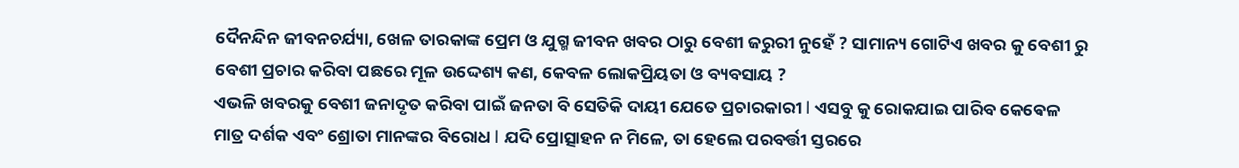ଦୈନନ୍ଦିନ ଜୀବନଚର୍ଯ୍ୟା, ଖେଳ ତାରକାଙ୍କ ପ୍ରେମ ଓ ଯୁଗ୍ମ ଜୀବନ ଖବର ଠାରୁ ବେଶୀ ଜରୁରୀ ନୁହେଁ ? ସାମାନ୍ୟ ଗୋଟିଏ ଖବର କୁ ବେଶୀ ରୁ ବେଶୀ ପ୍ରଚାର କରିବା ପଛରେ ମୂଳ ଉଦ୍ଦେଶ୍ୟ କଣ, କେବଳ ଲୋକପ୍ରିୟତା ଓ ବ୍ୟବସାୟ ?
ଏଭଳି ଖବରକୁ ବେଶୀ ଜନାଦୃତ କରିବା ପାଇଁ ଜନତା ବି ସେତିକି ଦାୟୀ ଯେତେ ପ୍ରଚାରକାରୀ l ଏସବୁ କୁ ରୋକଯାଇ ପାରିବ କେଵେଳ ମାତ୍ର ଦର୍ଶକ ଏବଂ ଶ୍ରୋତା ମାନଙ୍କର ବିରୋଧ l ଯଦି ପ୍ରୋତ୍ସାହନ ନ ମିଳେ, ତା ହେଲେ ପରବର୍ତ୍ତୀ ସ୍ତରରେ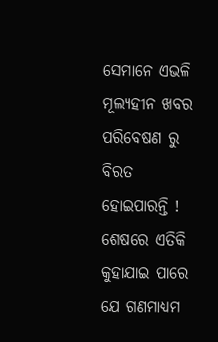ସେମାନେ ଏଭଳି ମୂଲ୍ୟହୀନ ଖବର ପରିବେଷଣ ରୁ ବିରତ ହୋଇପାରନ୍ତି ! ଶେଷରେ ଏତିକି କୁହାଯାଇ ପାରେ ଯେ ଗଣମାଧ୍ୟମ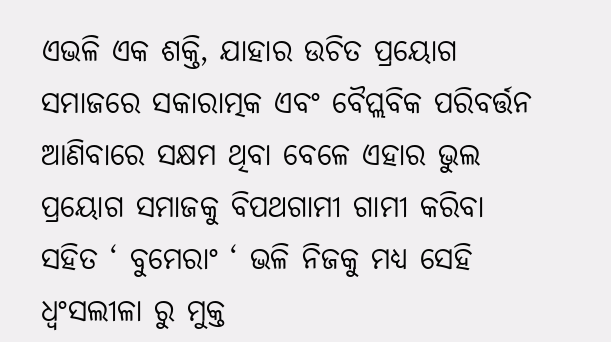ଏଭଳି ଏକ ଶକ୍ତି, ଯାହାର ଉଚିତ ପ୍ରୟୋଗ ସମାଜରେ ସକାରାତ୍ମକ ଏବଂ ବୈପ୍ଲବିକ ପରିବର୍ତ୍ତନ ଆଣିବାରେ ସକ୍ଷମ ଥିବା ବେଳେ ଏହାର ଭୁଲ ପ୍ରୟୋଗ ସମାଜକୁ ବିପଥଗାମୀ ଗାମୀ କରିବା ସହିତ ‘ ବୁମେରାଂ ‘ ଭଳି ନିଜକୁ ମଧ୍ୟ ସେହି ଧ୍ବଂସଲୀଳା ରୁ ମୁକ୍ତ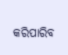କରିପାରିବ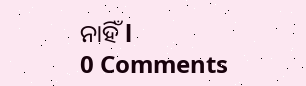ନାହିଁ l
0 Comments